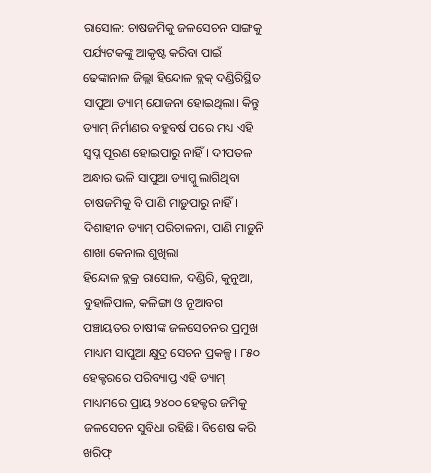ରାସୋଳ: ଚାଷଜମିକୁ ଜଳସେଚନ ସାଙ୍ଗକୁ ପର୍ଯ୍ୟଟକଙ୍କୁ ଆକୃଷ୍ଟ କରିବା ପାଇଁ ଢେଙ୍କାନାଳ ଜିଲ୍ଲା ହିନ୍ଦୋଳ ବ୍ଲକ୍ ଦଣ୍ଡିରିସ୍ଥିତ ସାପୁଆ ଡ୍ୟାମ୍ ଯୋଜନା ହୋଇଥିଲା। କିନ୍ତୁ ଡ୍ୟାମ୍ ନିର୍ମାଣର ବହୁବର୍ଷ ପରେ ମଧ୍ୟ ଏହି ସ୍ବପ୍ନ ପୂରଣ ହୋଇପାରୁ ନାହିଁ। ଦୀପତଳ ଅନ୍ଧାର ଭଳି ସାପୁଆ ଡ୍ୟାମ୍କୁ ଲାଗିଥିବା ଚାଷଜମିକୁ ବି ପାଣି ମାଡ଼ୁପାରୁ ନାହିଁ।
ଦିଶାହୀନ ଡ୍ୟାମ୍ ପରିଚାଳନା, ପାଣି ମାଡ଼ୁନି
ଶାଖା କେନାଲ ଶୁଖିଲା
ହିନ୍ଦୋଳ ବ୍ଲକ୍ର ରାସୋଳ, ଦଣ୍ଡିରି, କୁନୁଆ, ବୁହାଳିପାଳ, କଳିଙ୍ଗା ଓ ନୂଆବଗ ପଞ୍ଚାୟତର ଚାଷୀଙ୍କ ଜଳସେଚନର ପ୍ରମୁଖ ମାଧ୍ୟମ ସାପୁଆ କ୍ଷୁଦ୍ର ସେଚନ ପ୍ରକଳ୍ପ। ୮୫୦ ହେକ୍ଟରରେ ପରିବ୍ୟାପ୍ତ ଏହି ଡ୍ୟାମ୍ ମାଧ୍ୟମରେ ପ୍ରାୟ ୨୪୦୦ ହେକ୍ଟର ଜମିକୁ ଜଳସେଚନ ସୁବିଧା ରହିଛି। ବିଶେଷ କରି ଖରିଫ୍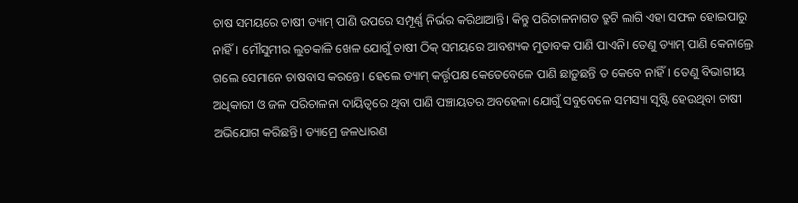ଚାଷ ସମୟରେ ଚାଷୀ ଡ୍ୟାମ୍ ପାଣି ଉପରେ ସମ୍ପୂର୍ଣ୍ଣ ନିର୍ଭର କରିଥାଆନ୍ତି। କିନ୍ତୁ ପରିଚାଳନାଗତ ତ୍ରୁଟି ଲାଗି ଏହା ସଫଳ ହୋଇପାରୁ ନାହିଁ। ମୌସୁମୀର ଲୁଚକାଳି ଖେଳ ଯୋଗୁଁ ଚାଷୀ ଠିକ୍ ସମୟରେ ଆବଶ୍ୟକ ମୁତାବକ ପାଣି ପାଏନି। ତେଣୁ ଡ୍ୟାମ୍ ପାଣି କେନାଲ୍ରେ ଗଲେ ସେମାନେ ଚାଷବାସ କରନ୍ତେ। ହେଲେ ଡ୍ୟାମ୍ କର୍ତ୍ତୃପକ୍ଷ କେତେବେଳେ ପାଣି ଛାଡ଼ୁଛନ୍ତି ତ କେବେ ନାହିଁ। ତେଣୁ ବିଭାଗୀୟ ଅଧିକାରୀ ଓ ଜଳ ପରିଚାଳନା ଦାୟିତ୍ୱରେ ଥିବା ପାଣି ପଞ୍ଚାୟତର ଅବହେଳା ଯୋଗୁଁ ସବୁବେଳେ ସମସ୍ୟା ସୃଷ୍ଟି ହେଉଥିବା ଚାଷୀ ଅଭିଯୋଗ କରିଛନ୍ତି। ଡ୍ୟାମ୍ରେ ଜଳଧାରଣ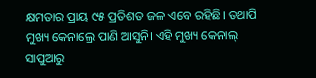କ୍ଷମତାର ପ୍ରାୟ ୯୫ ପ୍ରତିଶତ ଜଳ ଏବେ ରହିଛି। ତଥାପି ମୁଖ୍ୟ କେନାଲ୍ରେ ପାଣି ଆସୁନି। ଏହି ମୁଖ୍ୟ କେନାଲ୍ ସାପୁଆରୁ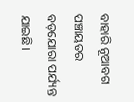ବାହାରି ନୂଆବଗ ପଞ୍ଚାୟତର ବଡ଼ଯୋରା ପର୍ଯ୍ୟନ୍ତ ଯାଇଛି।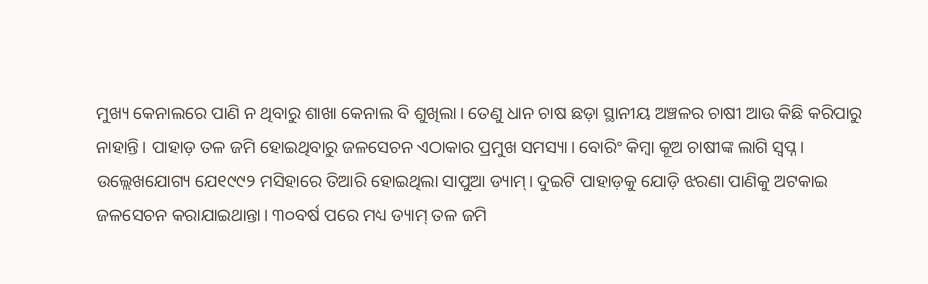ମୁଖ୍ୟ କେନାଲରେ ପାଣି ନ ଥିବାରୁ ଶାଖା କେନାଲ ବି ଶୁଖିଲା। ତେଣୁ ଧାନ ଚାଷ ଛଡ଼ା ସ୍ଥାନୀୟ ଅଞ୍ଚଳର ଚାଷୀ ଆଉ କିଛି କରିପାରୁ ନାହାନ୍ତି। ପାହାଡ଼ ତଳ ଜମି ହୋଇଥିବାରୁ ଜଳସେଚନ ଏଠାକାର ପ୍ରମୁଖ ସମସ୍ୟା। ବୋରିଂ କିମ୍ବା କୂଅ ଚାଷୀଙ୍କ ଲାଗି ସ୍ବପ୍ନ।
ଉଲ୍ଲେଖଯୋଗ୍ୟ ଯେ୧୯୯୨ ମସିହାରେ ତିଆରି ହୋଇଥିଲା ସାପୁଆ ଡ୍ୟାମ୍। ଦୁଇଟି ପାହାଡ଼କୁ ଯୋଡ଼ି ଝରଣା ପାଣିକୁ ଅଟକାଇ ଜଳସେଚନ କରାଯାଇଥାନ୍ତା। ୩୦ବର୍ଷ ପରେ ମଧ୍ୟ ଡ୍ୟାମ୍ ତଳ ଜମି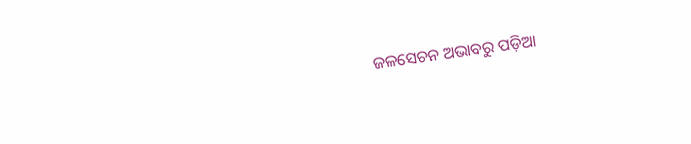ଜଳସେଚନ ଅଭାବରୁ ପଡ଼ିଆ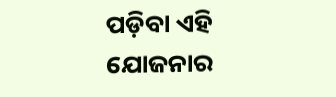ପଡ଼ିବା ଏହି ଯୋଜନାର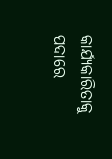କାର୍ଯ୍ୟକାରିତାକୁ ପଦାରେ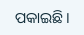ପକାଇଛି।